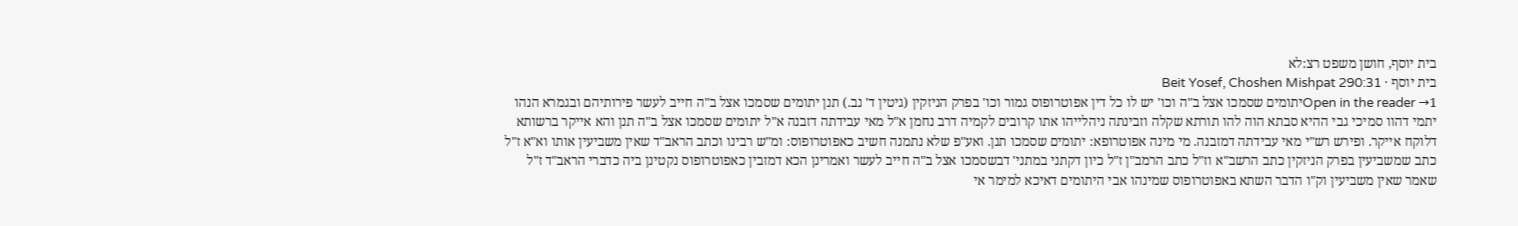בית יוסף, חושן משפט רצ:לא
בית יוסף · Beit Yosef, Choshen Mishpat 290:31
Open in the reader →1יתומים שסמכו אצל ב"ה וכו' יש לו כל דין אפוטרופוס גמור וכו' בפרק הניזקין (גיטין ד' נב.) תנן יתומים שסמכו אצל ב"ה חייב לעשר פירותיהם ובגמרא הנהו יתמי דהוו סמיכי גבי ההיא סבתא הוה להו תורתא שקלה וזבינתה ניהלייהו אתו קרובים לקמיה דרב נחמן א"ל מאי עבידתה דזבנה א"ל יתומים שסמכו אצל ב"ה תנן והא אייקר ברשותא דלוקח אייקר. ופירש רש"י מאי עבידתה דמזבנה. מי מינה אפוטרופא: יתומים שסמכו תנן. ואע"פ שלא נתמנה חשיב כאפוטרופוס: ומ"ש רבינו וכתב הראב"ד שאין משביעין אותו וא"א ז"ל כתב שמשביעין בפרק הניזקין כתב הרשב"א וז"ל כתב הרמב"ן ז"ל כיון דקתני במתני' דבשסמכו אצל ב"ה חייב לעשר ואמרינן הכא דמזבין כאפוטרופוס נקטינן ביה כדברי הראב"ד ז"ל שאמר שאין משביעין וק"ו הדבר השתא באפוטרופוס שמינהו אבי היתומים דאיכא למימר אי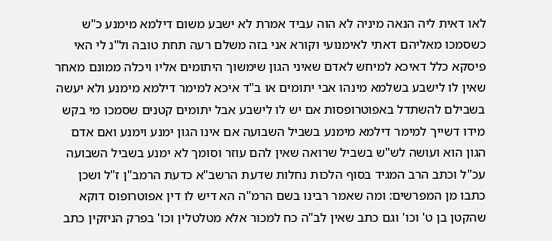לאו דאית ליה הנאה מיניה לא הוה עביד אמרת לא ישבע משום דילמא מימנע כ"ש כשסמכו מאליהם דאתי לאימנועי וקורא אני בזה משלם רעה תחת טובה ול"נ לי האי פיסקא כלל דאיכא למיחש לאדם שאיני הגון שימשוך היתומים אליו ויכלה ממונם מאחר שאין לו לישבע בשלמא מינהו אבי יתומים או ב"ד איכא למימר דילמא מימנע ולא יעשה בשבילם להשתדל באפוטרופסות אם יש לו לישבע אבל יתומים קטנים שסמכו מי בקש מידו דשייך למימר דילמא מימנע בשביל השבועה אם אינו הגון ימנע וימנע ואם אדם הגון הוא ועושה לש"ש בשביל שרואה שאין להם עוזר וסומך לא ימנע בשביל השבועה עכ"ל וכתב הרב המגיד בסוף הלכות נחלות שדעת הרשב"א כדעת הרמב"ן ז"ל ושכן כתבו מן המפרשים: ומה שאמר רבינו בשם הרמ"ה הא דיש לו דין אפוטרופוס דוקא שהקטן בן ט' וכו' וגם כתב שאין לב"ה כח למכור אלא מטלטלין וכו' בפרק הניזקין כתב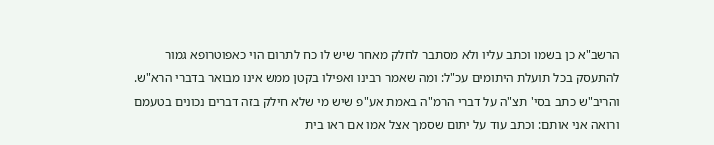הרשב"א כן בשמו וכתב עליו ולא מסתבר לחלק מאחר שיש לו כח לתרום הוי כאפוטרופא גמור להתעסק בכל תועלת היתומים עכ"ל: ומה שאמר רבינו ואפילו בקטן ממש אינו מבואר בדברי הרא"ש. והריב"ש כתב בסי' תצ"ה על דברי הרמ"ה באמת אע"פ שיש מי שלא חילק בזה דברים נכונים בטעמם ורואה אני אותם: וכתב עוד על יתום שסמך אצל אמו אם ראו בית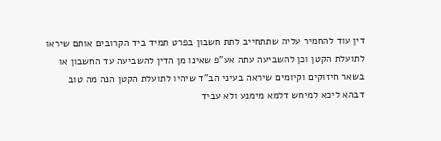דין עוד להחמיר עליה שתתחייב לתת חשבון בפרט תמיד ביד הקרובים אותם שיראו לתועלת הקטן וכן להשביעה עתה אע"פ שאינו מן הדין להשביעה עד החשבון או בשאר חיזוקים וקיומים שיראה בעיני הב"ד שיהיו לתועלת הקטן הנה מה טוב דבהא ליכא למיחש דלמא מימנע ולא עביד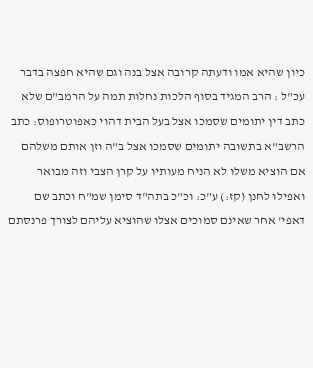כיון שהיא אמו ודעתה קרובה אצל בנה וגם שהיא חפצה בדבר עכ"ל : הרב המגיד בסוף הלכות נחלות תמה על הרמב"ם שלא כתב דין יתומים שסמכו אצל בעל הבית דהוי כאפוטרופוס: כתב הרשב"א בתשובה יתומים שסמכו אצל ב"ה וזן אותם משלהם אם הוציא משלו לא הניח מעותיו על קרן הצבי וזה מבואר ואפילו לחנן (קז:) ע"כ: וכ"כ בתה"ד סימן שמ"ח וכתב שם דאפי' אחר שאינם סמוכים אצלו שהוציא עליהם לצורך פרנסתם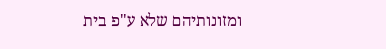ומזונותיהם שלא ע"פ בית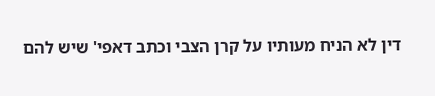דין לא הניח מעותיו על קרן הצבי וכתב דאפי' שיש להם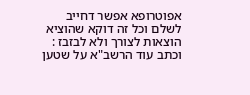אפוטרופא אפשר דחייב לשלם וכל זה דוקא שהוציא הוצאות לצורך ולא לבזבז : וכתב עוד הרשב"א על שטען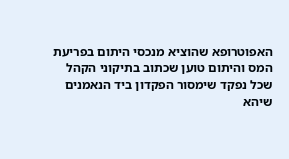האפוטרופא שהוציא מנכסי היתום בפריעת המס והיתום טוען שכתוב בתיקוני הקהל שכל נפקד שימסור הפקדון ביד הנאמנים שיהא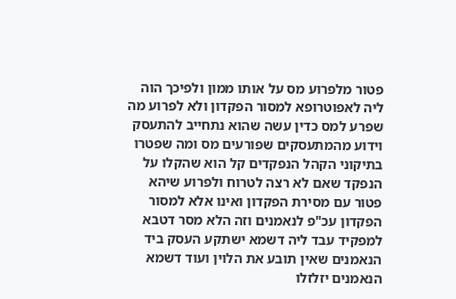פטור מלפרוע מס על אותו ממון ולפיכך הוה ליה לאפוטרופא למסור הפקדון ולא לפרוע מה שפרע למס כדין עשה שהוא נתחייב להתעסק וידוע מהמתעסקים שפורעים מס ומה שפטרו בתיקוני הקהל הנפקדים קל הוא שהקלו על הנפקד שאם לא רצה לטרוח ולפרוע שיהא פטור עם מסירת הפקדון ואינו אלא למסור הפקדון עכ"פ לנאמנים וזה הלא מסר דטבא למפקיד עבד ליה דשמא ישתקע העסק ביד הנאמנים שאין תובע את הלוין ועוד דשמא הנאמנים יזלזלו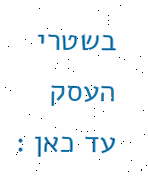בשטרי העסק עד כאן :